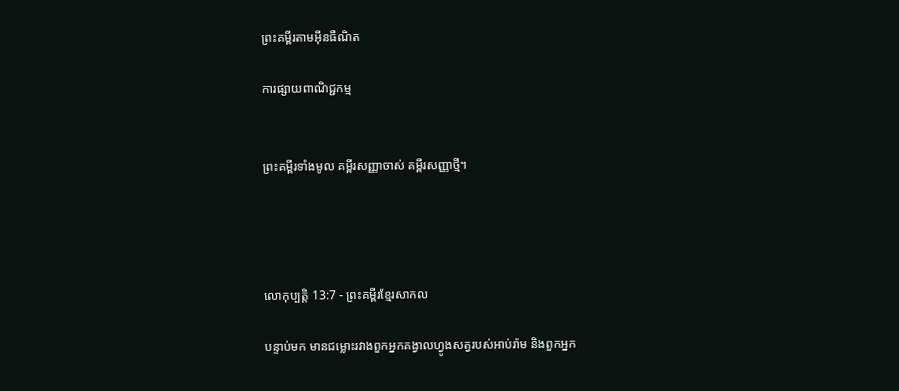ព្រះគម្ពីរតាមអ៊ីនធឺណិត

ការផ្សាយពាណិជ្ជកម្ម


ព្រះគម្ពីរទាំងមូល គម្ពីរសញ្ញាចាស់ គម្ពីរសញ្ញាថ្មី។




លោកុ‌ប្បត្តិ 13:7 - ព្រះគម្ពីរខ្មែរសាកល

បន្ទាប់មក មានជម្លោះរវាងពួកអ្នកគង្វាលហ្វូងសត្វរបស់អាប់រ៉ាម និងពួកអ្នក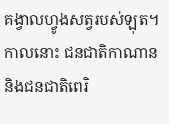គង្វាលហ្វូងសត្វរបស់ឡុត។ កាលនោះ ជនជាតិកាណាន និងជនជាតិពេរិ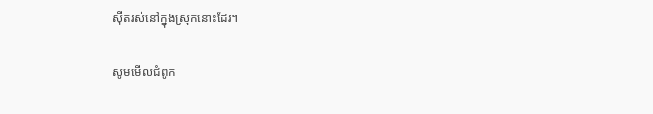ស៊ីតរស់នៅក្នុងស្រុកនោះដែរ។

សូមមើលជំពូក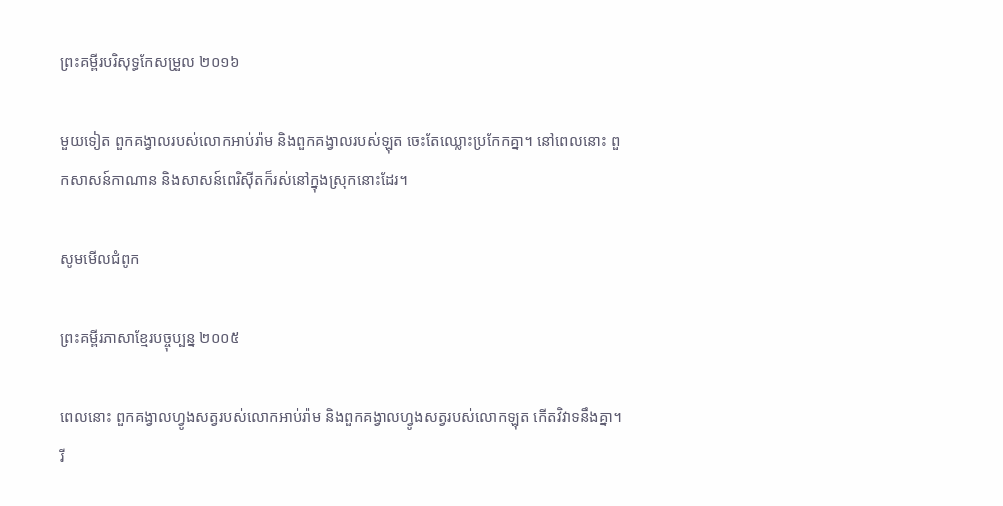ព្រះគម្ពីរបរិសុទ្ធកែសម្រួល ២០១៦

មួយទៀត ពួកគង្វាលរបស់លោកអាប់‌រ៉ាម និងពួកគង្វាលរបស់ឡុត ចេះតែឈ្លោះប្រកែកគ្នា។ នៅពេលនោះ ពួកសាសន៍កាណាន និងសាសន៍ពេរិស៊ីតក៏រស់នៅក្នុងស្រុកនោះដែរ។

សូមមើលជំពូក

ព្រះគម្ពីរភាសាខ្មែរបច្ចុប្បន្ន ២០០៥

ពេលនោះ ពួកគង្វាលហ្វូងសត្វរបស់លោកអាប់រ៉ាម និងពួកគង្វាលហ្វូងសត្វរបស់លោកឡុត កើតវិវាទនឹងគ្នា។ រី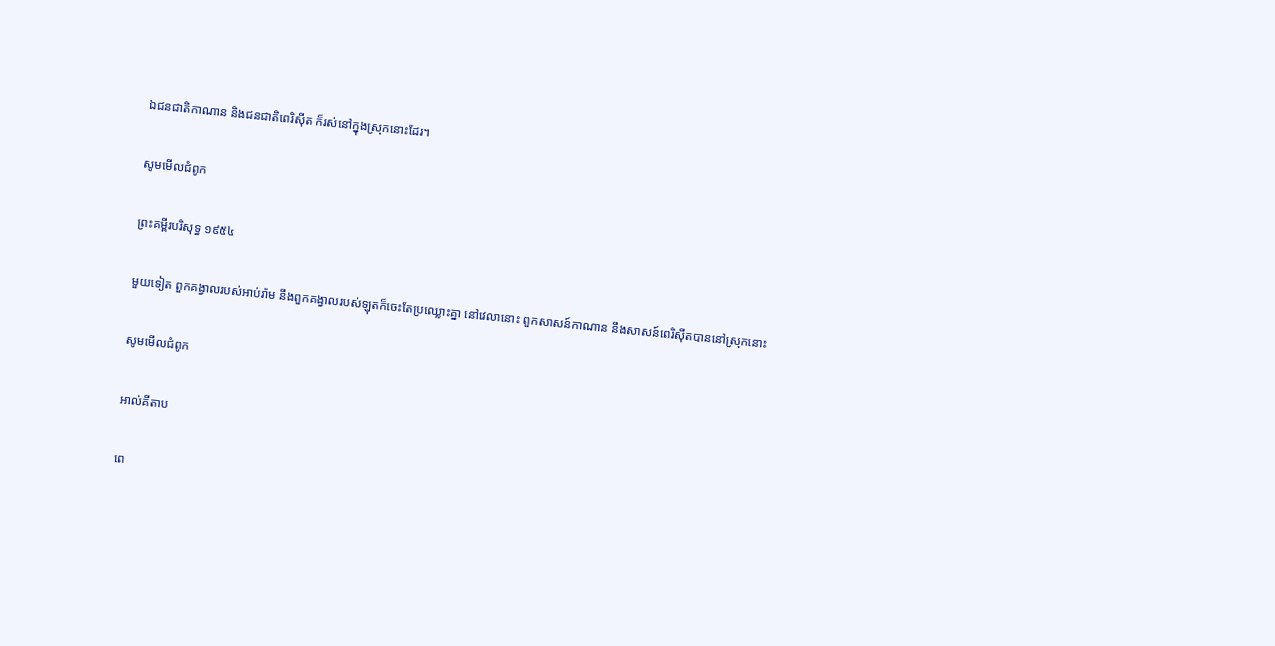ឯជន‌ជាតិកាណាន និងជន‌ជាតិពេរិ‌ស៊ីត ក៏រស់នៅក្នុងស្រុកនោះដែរ។

សូមមើលជំពូក

ព្រះគម្ពីរបរិសុទ្ធ ១៩៥៤

មួយទៀត ពួកគង្វាលរបស់អាប់រ៉ាម នឹងពួកគង្វាលរបស់ឡុតក៏ចេះតែប្រឈ្លោះគ្នា នៅវេលានោះ ពួកសាសន៍កាណាន នឹងសាសន៍ពេរិស៊ីតបាននៅស្រុកនោះ

សូមមើលជំពូក

អាល់គីតាប

ពេ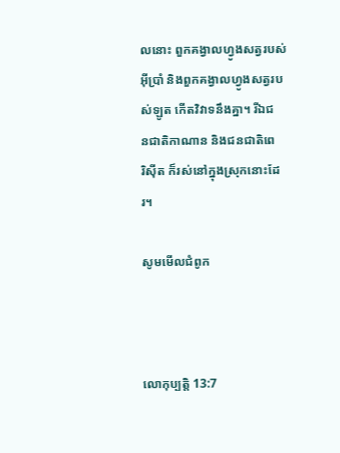លនោះ ពួកគង្វាលហ្វូងសត្វរបស់អ៊ីប្រាំ និងពួកគង្វាលហ្វូងសត្វរបស់ឡូត កើតវិវាទនឹងគ្នា។ រីឯជន‌ជាតិកាណាន និងជន‌ជាតិពេរិ‌ស៊ីត ក៏រស់នៅក្នុងស្រុកនោះដែរ។

សូមមើលជំពូក



លោកុ‌ប្បត្តិ 13:7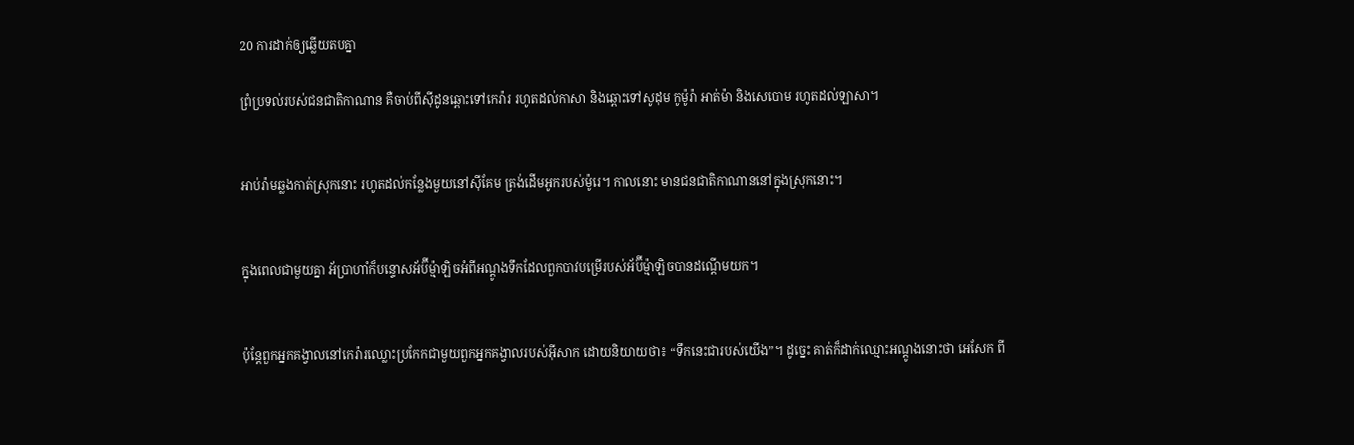20 ការដាក់ឲ្យឆ្លើយតបគ្នា

ព្រំប្រទល់របស់ជនជាតិកាណាន គឺចាប់ពីស៊ីដូនឆ្ពោះទៅកេរ៉ារ រហូតដល់កាសា និងឆ្ពោះទៅសូដុម កូម៉ូរ៉ា អាត់ម៉ា និងសេបោម រហូតដល់ឡាសា។


អាប់រ៉ាមឆ្លងកាត់ស្រុកនោះ រហូតដល់កន្លែងមួយនៅស៊ីគែម ត្រង់ដើមអូករបស់ម៉ូរេ។ កាលនោះ មានជនជាតិកាណាននៅក្នុងស្រុកនោះ។


ក្នុងពេលជាមួយគ្នា អ័ប្រាហាំក៏បន្ទោសអ័ប៊ីម្ម៉ាឡិចអំពីអណ្ដូងទឹកដែលពួកបាវបម្រើរបស់អ័ប៊ីម្ម៉ាឡិចបានដណ្ដើមយក។


ប៉ុន្តែពួកអ្នកគង្វាលនៅកេរ៉ារឈ្លោះប្រកែកជាមួយពួកអ្នកគង្វាលរបស់អ៊ីសាក ដោយនិយាយថា៖ “ទឹកនេះជារបស់យើង”។ ដូច្នេះ គាត់ក៏ដាក់ឈ្មោះអណ្ដូងនោះថា អេសែក ពី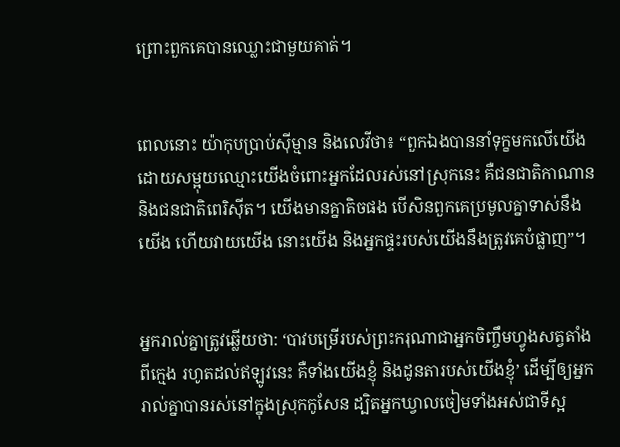ព្រោះពួកគេបានឈ្លោះជាមួយគាត់។


ពេលនោះ យ៉ាកុបប្រាប់ស៊ីម្មាន និងលេវីថា៖ “ពួកឯងបាននាំទុក្ខមកលើយើង ដោយសម្អុយឈ្មោះយើងចំពោះអ្នកដែលរស់នៅស្រុកនេះ គឺជនជាតិកាណាន និងជនជាតិពេរិស៊ីត។ យើងមានគ្នាតិចផង បើសិនពួកគេប្រមូលគ្នាទាស់នឹងយើង ហើយវាយយើង នោះយើង និងអ្នកផ្ទះរបស់យើងនឹងត្រូវគេបំផ្លាញ”។


អ្នករាល់គ្នាត្រូវឆ្លើយថា: ‘បាវបម្រើរបស់ព្រះករុណាជាអ្នកចិញ្ចឹមហ្វូងសត្វតាំងពីក្មេង រហូតដល់ឥឡូវនេះ គឺទាំងយើងខ្ញុំ និងដូនតារបស់យើងខ្ញុំ’ ដើម្បីឲ្យអ្នករាល់គ្នាបានរស់នៅក្នុងស្រុកកូសែន ដ្បិតអ្នកឃ្វាលចៀមទាំងអស់ជាទីស្អ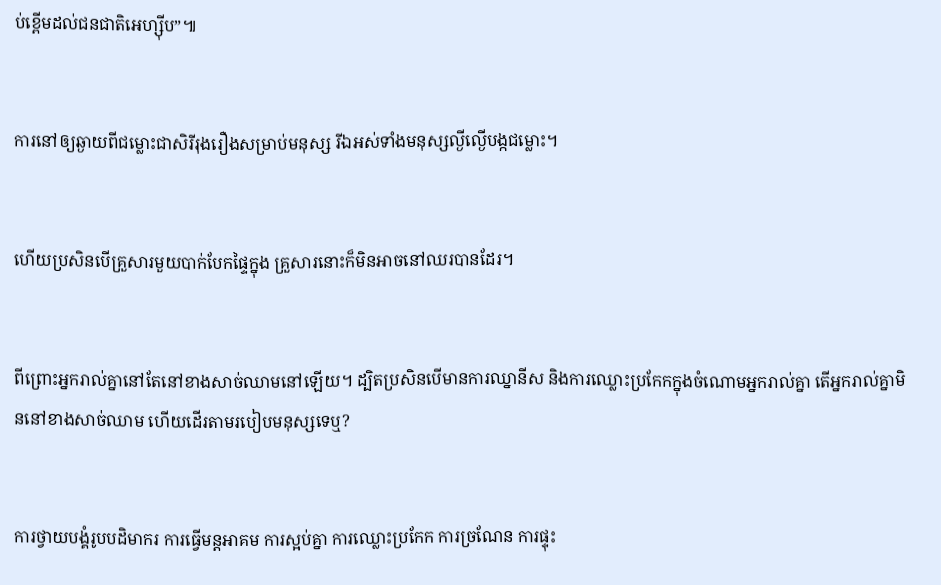ប់ខ្ពើមដល់ជនជាតិអេហ្ស៊ីប”៕


ការនៅឲ្យឆ្ងាយពីជម្លោះជាសិរីរុងរឿងសម្រាប់មនុស្ស រីឯអស់ទាំងមនុស្សល្ងីល្ងើបង្កជម្លោះ។


ហើយប្រសិនបើគ្រួសារមួយបាក់បែកផ្ទៃក្នុង គ្រួសារនោះក៏មិនអាចនៅឈរបានដែរ។


ពីព្រោះអ្នករាល់គ្នានៅតែនៅខាងសាច់ឈាមនៅឡើយ។ ដ្បិតប្រសិនបើមានការឈ្នានីស និងការឈ្លោះប្រកែកក្នុងចំណោមអ្នករាល់គ្នា តើអ្នករាល់គ្នាមិននៅខាងសាច់ឈាម ហើយដើរតាមរបៀបមនុស្សទេឬ?


ការថ្វាយបង្គំរូបបដិមាករ ការធ្វើមន្តអាគម ការស្អប់គ្នា ការឈ្លោះប្រកែក ការច្រណែន ការផ្ទុះ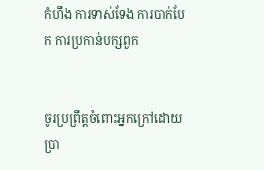កំហឹង ការទាស់ទែង ការបាក់បែក ការប្រកាន់បក្សពួក


ចូរប្រព្រឹត្តចំពោះអ្នកក្រៅដោយប្រា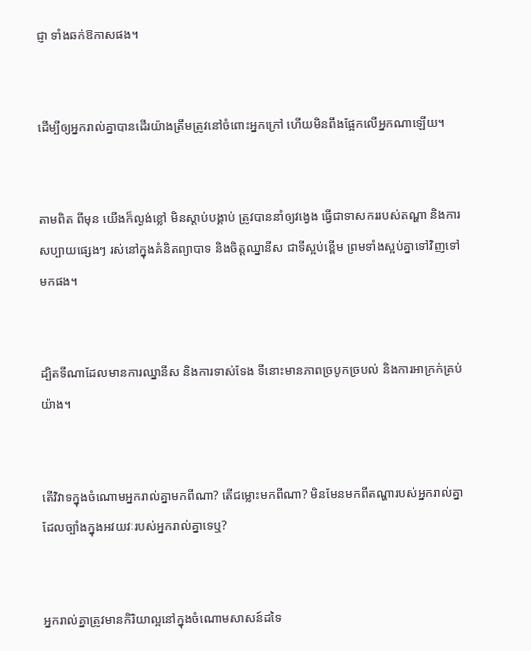ជ្ញា ទាំងឆក់ឱកាសផង។


ដើម្បីឲ្យអ្នករាល់គ្នាបានដើរយ៉ាងត្រឹមត្រូវនៅចំពោះអ្នកក្រៅ ហើយមិនពឹងផ្អែកលើអ្នកណាឡើយ។


តាមពិត ពីមុន យើងក៏ល្ងង់ខ្លៅ មិនស្ដាប់បង្គាប់ ត្រូវបាននាំឲ្យវង្វេង ធ្វើជាទាសកររបស់តណ្ហា និងការសប្បាយផ្សេងៗ រស់នៅក្នុងគំនិតព្យាបាទ និងចិត្តឈ្នានីស ជាទីស្អប់ខ្ពើម ព្រមទាំងស្អប់គ្នាទៅវិញទៅមកផង។


ដ្បិតទីណាដែលមានការឈ្នានីស និងការទាស់ទែង ទីនោះមានភាពច្របូកច្របល់ និងការអាក្រក់គ្រប់យ៉ាង។


តើវិវាទក្នុងចំណោមអ្នករាល់គ្នាមកពីណា? តើជម្លោះមកពីណា? មិនមែនមកពីតណ្ហារបស់អ្នករាល់គ្នាដែលច្បាំងក្នុងអវយវៈរបស់អ្នករាល់គ្នាទេឬ?


អ្នករាល់គ្នាត្រូវមានកិរិយាល្អនៅក្នុងចំណោមសាសន៍ដទៃ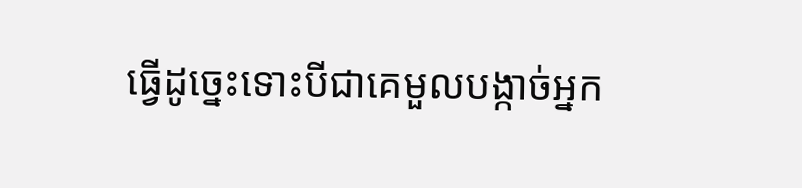ធ្វើដូច្នេះទោះបីជាគេមួលបង្កាច់អ្នក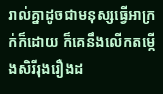រាល់គ្នាដូចជាមនុស្សធ្វើអាក្រក់ក៏ដោយ ក៏គេនឹងលើកតម្កើងសិរីរុងរឿងដ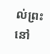ល់ព្រះ នៅ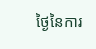ថ្ងៃនៃការ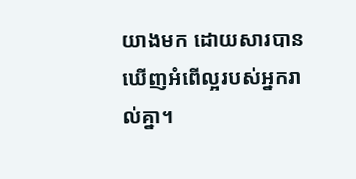យាងមក ដោយសារបានឃើញអំពើល្អរបស់អ្នករាល់គ្នា។